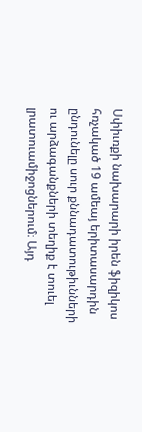Սփիւռքի նախարարի իրեն ֆիզիկոս հռչակած 19 ամեայ երիտասարդին ընդունելը սուր քննադատութիւնների ու արձագանքների տեղիք է տուել լրատուամիջոցներում։ Այդ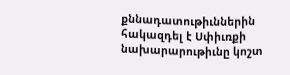քննադատութիւններին հակազդել է Սփիւռքի նախարարութիւնը կոշտ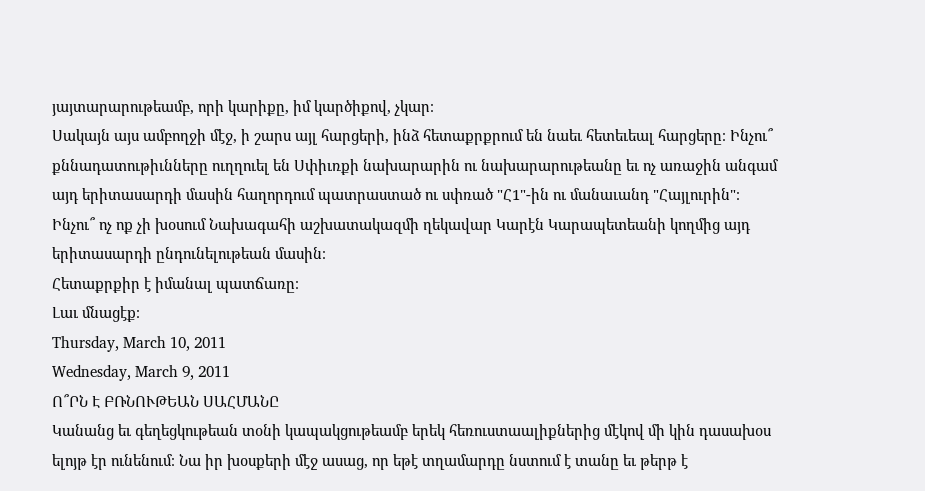յայտարարութեամբ, որի կարիքը, իմ կարծիքով, չկար։
Սակայն այս ամբողջի մէջ, ի շարս այլ հարցերի, ինձ հետաքրքրում են նաեւ հետեւեալ հարցերը։ Ինչու՞ քննադատութիւնները ուղղուել են Սփիւռքի նախարարին ու նախարարութեանը եւ ոչ առաջին անգամ այդ երիտասարդի մասին հաղորդում պատրաստած ու սփռած "Հ1"-ին ու մանաւանդ "Հայլուրին"։ Ինչու՞ ոչ ոք չի խօսում Նախագահի աշխատակազմի ղեկավար Կարէն Կարապետեանի կողմից այդ երիտասարդի ընդունելութեան մասին։
Հետաքրքիր է իմանալ պատճառը։
Լաւ մնացէք։
Thursday, March 10, 2011
Wednesday, March 9, 2011
Ո՞ՐՆ Է ԲՌՆՈՒԹԵԱՆ ՍԱՀՄԱՆԸ
Կանանց եւ գեղեցկութեան տօնի կապակցութեամբ երեկ հեռուստաալիքներից մէկով մի կին դասախօս ելոյթ էր ունենում։ Նա իր խօսքերի մէջ ասաց, որ եթէ տղամարդը նստում է տանը եւ թերթ է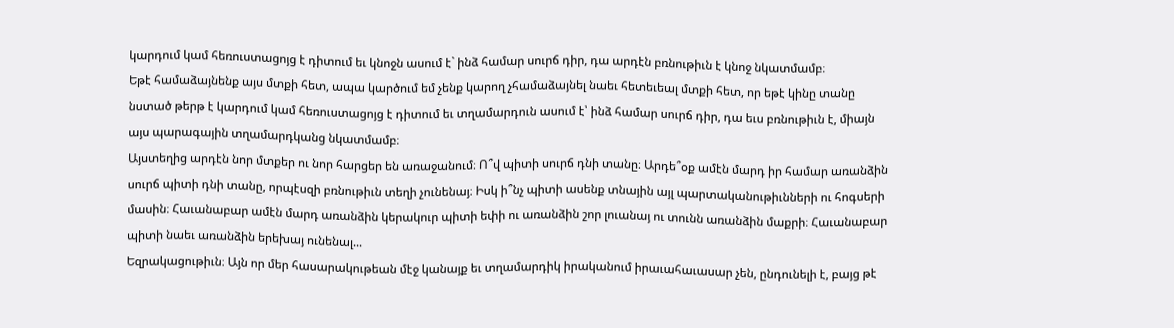կարդում կամ հեռուստացոյց է դիտում եւ կնոջն ասում է` ինձ համար սուրճ դիր, դա արդէն բռնութիւն է կնոջ նկատմամբ։
Եթէ համաձայնենք այս մտքի հետ, ապա կարծում եմ չենք կարող չհամաձայնել նաեւ հետեւեալ մտքի հետ, որ եթէ կինը տանը նստած թերթ է կարդում կամ հեռուստացոյց է դիտում եւ տղամարդուն ասում է՝ ինձ համար սուրճ դիր, դա եւս բռնութիւն է, միայն այս պարագային տղամարդկանց նկատմամբ։
Այստեղից արդէն նոր մտքեր ու նոր հարցեր են առաջանում։ Ո՞վ պիտի սուրճ դնի տանը։ Արդե՞օք ամէն մարդ իր համար առանձին սուրճ պիտի դնի տանը, որպէսզի բռնութիւն տեղի չունենայ։ Իսկ ի՞նչ պիտի ասենք տնային այլ պարտականութիւնների ու հոգսերի մասին։ Հաւանաբար ամէն մարդ առանձին կերակուր պիտի եփի ու առանձին շոր լուանայ ու տունն առանձին մաքրի։ Հաւանաբար պիտի նաեւ առանձին երեխայ ունենալ...
Եզրակացութիւն։ Այն որ մեր հասարակութեան մէջ կանայք եւ տղամարդիկ իրականում իրաւահաւասար չեն, ընդունելի է, բայց թէ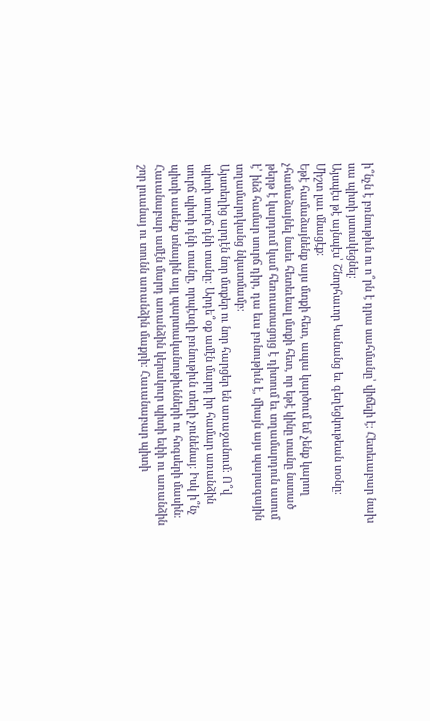ի՞նչն է բռնութիւն ու ո՞րն է դրա սահմանը՝ վիճելի է։ Հետեւաբար նախ սա պիտի յստակեցնել։
Այսպէս թէ այնպէս՝ Շնորհաւոր Կանանց եւ գեղեցկութեան տօնը։
Միշտ լաւ մնացէք։
Եթէ համաձայնենք այս մտքի հետ, ապա կարծում եմ չենք կարող չհամաձայնել նաեւ հետեւեալ մտքի հետ, որ եթէ կինը տանը նստած թերթ է կարդում կամ հեռուստացոյց է դիտում եւ տղամարդուն ասում է՝ ինձ համար սուրճ դիր, դա եւս բռնութիւն է, միայն այս պարագային տղամարդկանց նկատմամբ։
Այստեղից արդէն նոր մտքեր ու նոր հարցեր են առաջանում։ Ո՞վ պիտի սուրճ դնի տանը։ Արդե՞օք ամէն մարդ իր համար առանձին սուրճ պիտի դնի տանը, որպէսզի բռնութիւն տեղի չունենայ։ Իսկ ի՞նչ պիտի ասենք տնային այլ պարտականութիւնների ու հոգսերի մասին։ Հաւանաբար ամէն մարդ առանձին կերակուր պիտի եփի ու առանձին շոր լուանայ ու տունն առանձին մաքրի։ Հաւանաբար պիտի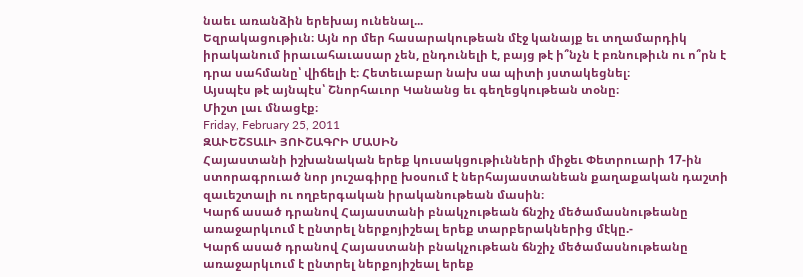նաեւ առանձին երեխայ ունենալ...
Եզրակացութիւն։ Այն որ մեր հասարակութեան մէջ կանայք եւ տղամարդիկ իրականում իրաւահաւասար չեն, ընդունելի է, բայց թէ ի՞նչն է բռնութիւն ու ո՞րն է դրա սահմանը՝ վիճելի է։ Հետեւաբար նախ սա պիտի յստակեցնել։
Այսպէս թէ այնպէս՝ Շնորհաւոր Կանանց եւ գեղեցկութեան տօնը։
Միշտ լաւ մնացէք։
Friday, February 25, 2011
ԶԱՒԵՇՏԱԼԻ ՅՈՒՇԱԳՐԻ ՄԱՍԻՆ
Հայաստանի իշխանական երեք կուսակցութիւնների միջեւ Փետրուարի 17-ին ստորագրուած նոր յուշագիրը խօսում է ներհայաստանեան քաղաքական դաշտի զաւեշտալի ու ողբերգական իրականութեան մասին։
Կարճ ասած դրանով Հայաստանի բնակչութեան ճնշիչ մեծամասնութեանը առաջարկւում է ընտրել ներքոյիշեալ երեք տարբերակներից մէկը.-
Կարճ ասած դրանով Հայաստանի բնակչութեան ճնշիչ մեծամասնութեանը առաջարկւում է ընտրել ներքոյիշեալ երեք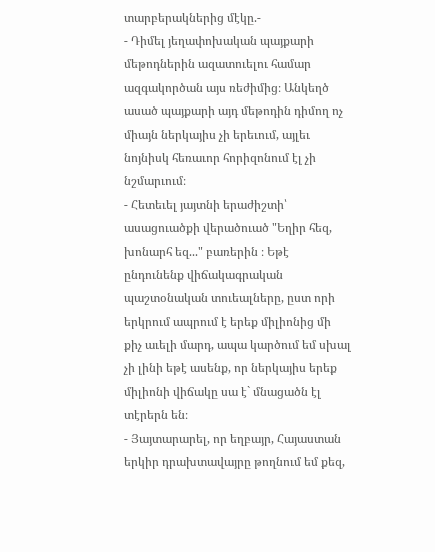տարբերակներից մէկը.-
- Դիմել յեղափոխական պայքարի մեթոդներին ազատուելու համար ազգակործան այս ռեժիմից։ Անկեղծ ասած պայքարի այդ մեթոդին դիմող ոչ միայն ներկայիս չի երեւում, այլեւ նոյնիսկ հեռաւոր հորիզոնում էլ չի նշմարւում։
- Հետեւել յայտնի երաժիշտի՝ ասացուածքի վերածուած "Եղիր հեզ, խոնարհ եզ..." բառերին ։ Եթէ ընդունենք վիճակագրական պաշտօնական տուեալները, ըստ որի երկրում ապրում է երեք միլիոնից մի քիչ աւելի մարդ, ապա կարծում եմ սխալ չի լինի եթէ ասենք, որ ներկայիս երեք միլիոնի վիճակը սա է` մնացածն էլ տէրերն են։
- Յայտարարել, որ եղբայր, Հայաստան երկիր դրախտավայրը թողնում եմ քեզ,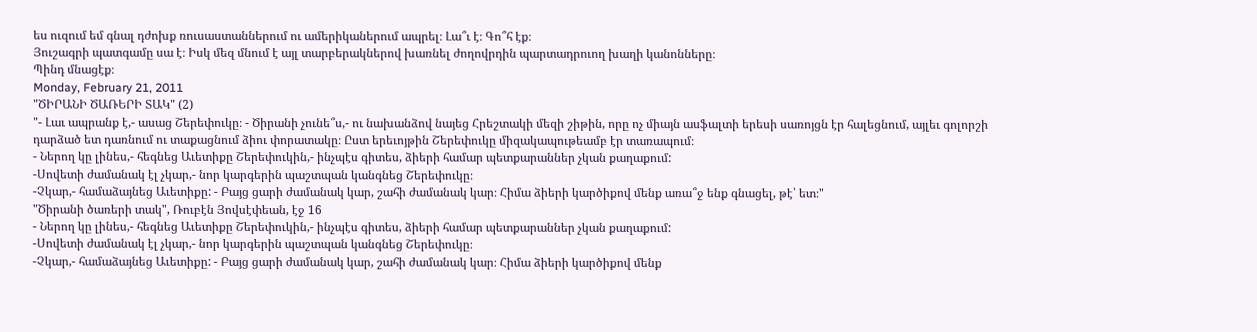ես ուզում եմ գնալ դժոխք ռուսաստաններում ու ամերիկաներում ապրել։ Լա՞ւ է։ Գո՞հ էք։
Յուշագրի պատգամը սա է։ Իսկ մեզ մնում է այլ տարբերակներով խառնել ժողովրդին պարտադրուող խաղի կանոնները։
Պինդ մնացէք։
Monday, February 21, 2011
"ԾԻՐԱՆԻ ԾԱՌԵՐԻ ՏԱԿ" (2)
"- Լաւ ապրանք է,- ասաց Շերեփուկը։ - Ծիրանի չունե՞ս,- ու նախանձով նայեց Հրեշտակի մեզի շիթին, որը ոչ միայն ասֆալտի երեսի սառոյցն էր հալեցնում, այլեւ գոլորշի դարձած ետ դառնում ու տաքացնում ձիու փորատակը։ Ըստ երեւոյթին Շերեփուկը միզակապութեամբ էր տառապում։
- Ներող կը լինես,- հեգնեց Աւետիքը Շերեփուկին,- ինչպէս գիտես, ձիերի համար պետքարաններ չկան քաղաքում:
-Սովետի ժամանակ էլ չկար,- նոր կարգերին պաշտպան կանգնեց Շերեփուկը։
-Չկար,- համաձայնեց Աւետիքը: - Բայց ցարի ժամանակ կար, շահի ժամանակ կար։ Հիմա ձիերի կարծիքով մենք առա՞ջ ենք գնացել, թէ՝ ետ։"
"Ծիրանի ծառերի տակ", Ռուբէն Յովսէփեան, էջ 16
- Ներող կը լինես,- հեգնեց Աւետիքը Շերեփուկին,- ինչպէս գիտես, ձիերի համար պետքարաններ չկան քաղաքում:
-Սովետի ժամանակ էլ չկար,- նոր կարգերին պաշտպան կանգնեց Շերեփուկը։
-Չկար,- համաձայնեց Աւետիքը: - Բայց ցարի ժամանակ կար, շահի ժամանակ կար։ Հիմա ձիերի կարծիքով մենք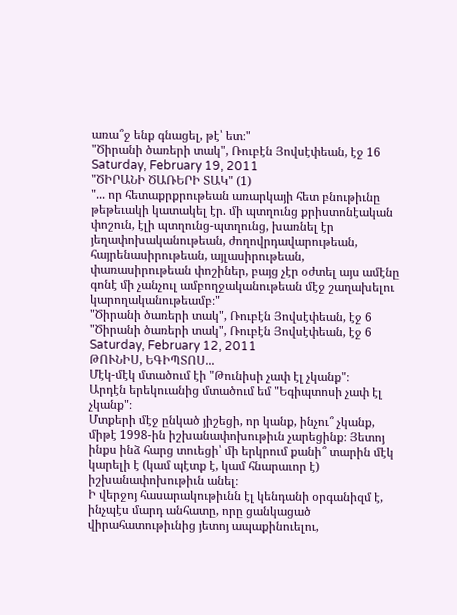առա՞ջ ենք գնացել, թէ՝ ետ։"
"Ծիրանի ծառերի տակ", Ռուբէն Յովսէփեան, էջ 16
Saturday, February 19, 2011
"ԾԻՐԱՆԻ ԾԱՌԵՐԻ ՏԱԿ" (1)
"... որ հետաքրքրութեան առարկայի հետ բնութիւնը թեթեւակի կատակել էր. մի պտղունց քրիստոնէական փոշուն, էլի պտղունց-պտղունց, խառնել էր յեղափոխականութեան, ժողովրդավարութեան, հայրենասիրութեան, այլասիրութեան, փառասիրութեան փոշիներ, բայց չէր օժտել այս ամէնը գոնէ մի չանչուլ ամբողջականութեան մէջ շաղախելու կարողականութեամբ։"
"Ծիրանի ծառերի տակ", Ռուբէն Յովսէփեան, էջ 6
"Ծիրանի ծառերի տակ", Ռուբէն Յովսէփեան, էջ 6
Saturday, February 12, 2011
ԹՈՒՆԻՍ, ԵԳԻՊՏՈՍ...
Մէկ-մէկ մտածում էի "Թունիսի չափ էլ չկանք"։
Արդէն երեկուանից մտածում եմ "Եգիպտոսի չափ էլ չկանք"։
Մտքերի մէջ ընկած յիշեցի, որ կանք, ինչու՞ չկանք, միթէ 1998-ին իշխանափոխութիւն չարեցինք։ Յետոյ ինքս ինձ հարց տուեցի՝ մի երկրում քանի՞ տարին մէկ կարելի է (կամ պէտք է, կամ հնարաւոր է) իշխանափոխութիւն անել։
Ի վերջոյ հասարակութիւնն էլ կենդանի օրգանիզմ է, ինչպէս մարդ անհատը, որը ցանկացած վիրահատութիւնից յետոյ ապաքինուելու,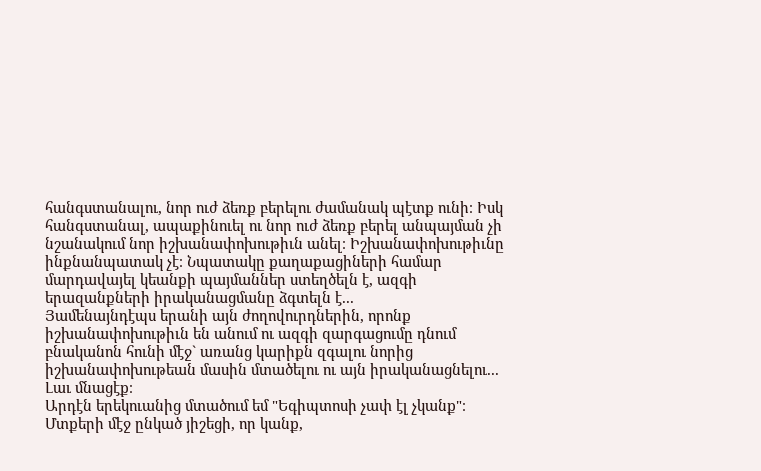հանգստանալու, նոր ուժ ձեռք բերելու ժամանակ պէտք ունի։ Իսկ հանգստանալ, ապաքինուել ու նոր ուժ ձեռք բերել անպայման չի նշանակում նոր իշխանափոխութիւն անել։ Իշխանափոխութիւնը ինքնանպատակ չէ։ Նպատակը քաղաքացիների համար մարդավայել կեանքի պայմաններ ստեղծելն է, ազգի երազանքների իրականացմանը ձգտելն է...
Յամենայնդէպս երանի այն ժողովուրդներին, որոնք իշխանափոխութիւն են անում ու ազգի զարգացումը դնում բնականոն հունի մէջ` առանց կարիքն զգալու նորից իշխանափոխութեան մասին մտածելու ու այն իրականացնելու...
Լաւ մնացէք։
Արդէն երեկուանից մտածում եմ "Եգիպտոսի չափ էլ չկանք"։
Մտքերի մէջ ընկած յիշեցի, որ կանք,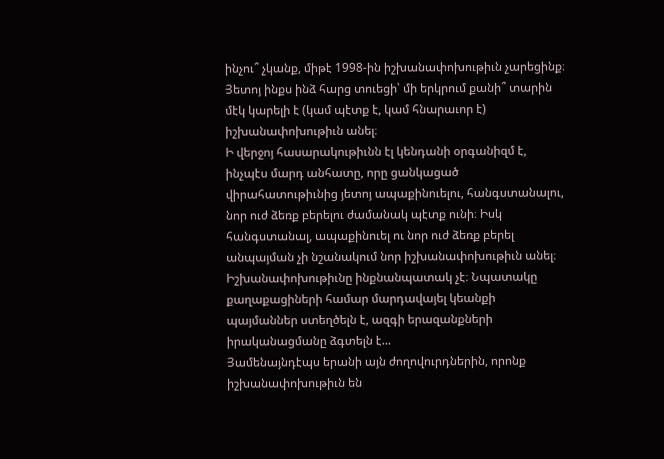ինչու՞ չկանք, միթէ 1998-ին իշխանափոխութիւն չարեցինք։ Յետոյ ինքս ինձ հարց տուեցի՝ մի երկրում քանի՞ տարին մէկ կարելի է (կամ պէտք է, կամ հնարաւոր է) իշխանափոխութիւն անել։
Ի վերջոյ հասարակութիւնն էլ կենդանի օրգանիզմ է, ինչպէս մարդ անհատը, որը ցանկացած վիրահատութիւնից յետոյ ապաքինուելու, հանգստանալու, նոր ուժ ձեռք բերելու ժամանակ պէտք ունի։ Իսկ հանգստանալ, ապաքինուել ու նոր ուժ ձեռք բերել անպայման չի նշանակում նոր իշխանափոխութիւն անել։ Իշխանափոխութիւնը ինքնանպատակ չէ։ Նպատակը քաղաքացիների համար մարդավայել կեանքի պայմաններ ստեղծելն է, ազգի երազանքների իրականացմանը ձգտելն է...
Յամենայնդէպս երանի այն ժողովուրդներին, որոնք իշխանափոխութիւն են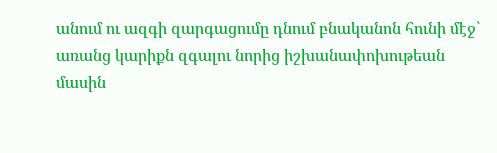անում ու ազգի զարգացումը դնում բնականոն հունի մէջ` առանց կարիքն զգալու նորից իշխանափոխութեան մասին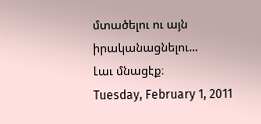մտածելու ու այն իրականացնելու...
Լաւ մնացէք։
Tuesday, February 1, 2011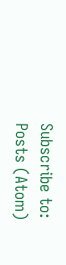Subscribe to:
Posts (Atom)